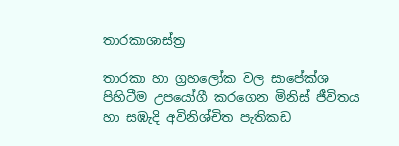තාරකාශාස්ත්‍ර

තාරකා හා ග්‍රහලෝක වල සාපේක්ශ පිහිටීම උපයෝගී කරගෙන මිනිස් ජීවිතය හා සඹැදි අවිනිශ්චිත පැතිකඩ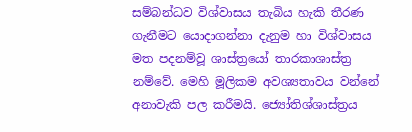සම්බන්ධව විශ්වාසය තැබිය හැකි තීරණ ගැනීමට යොදාගන්නා දැනුම හා විශ්වාසය මත පදනම්වූ ශාස්ත්‍රයෝ තාරකාශාස්ත්‍ර නම්වේ. මෙහි මූලිකම අවශ්‍යතාවය වන්නේ අනාවැකි පල කරීමයි. ජ්‍යෝතිශ්ශාස්ත්‍රය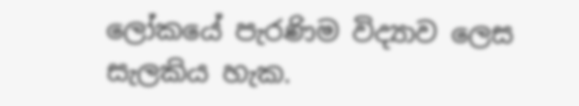ලෝකයේ පැරණිම විද්‍යාව ලෙස සැලකිය හැක.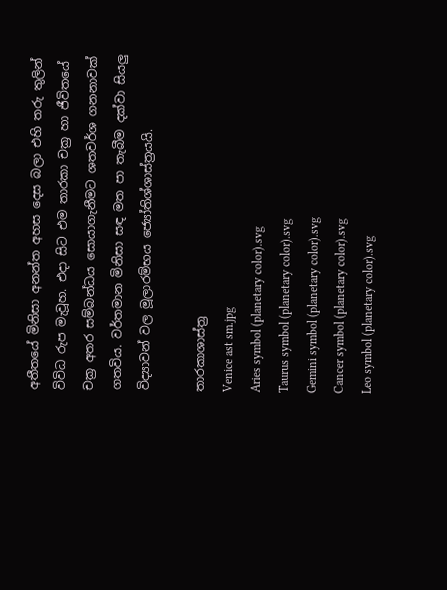අතීතයේ මිනිසා අනන්ත අහස දෙස බලා එහි තරු තුලින් විවිධ රුප මැවූහ. එදා සිට එම තාරකා චක්‍ර හා ජීවිතයේ චක්‍ර අතර සම්බන්ධය සොයාගැනීමට ශතවර්ශ ගනනාවක් ගතවිය. වර්තමාන මිනිසා සඳ මත පා තැබීම දක්වා සියලු විද්‍යාවන් වල මූලාරම්භය ජ්‍යෝතිශ්ශාස්ත්‍රයයි.

තාරකාශාස්ත්‍ර
Venice ast sm.jpg
Aries symbol (planetary color).svg
Taurus symbol (planetary color).svg
Gemini symbol (planetary color).svg
Cancer symbol (planetary color).svg
Leo symbol (planetary color).svg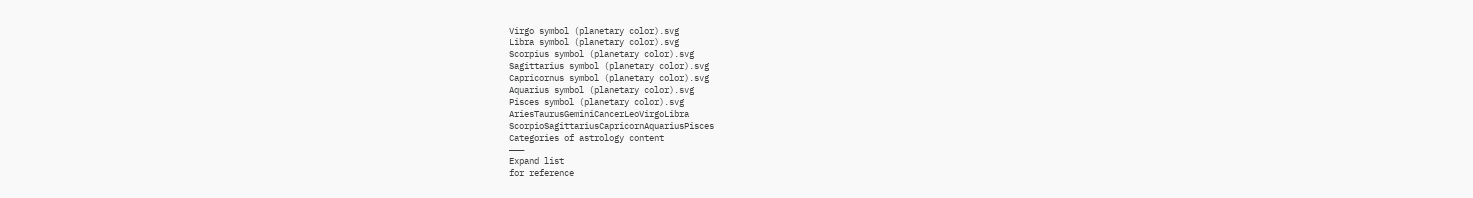Virgo symbol (planetary color).svg
Libra symbol (planetary color).svg
Scorpius symbol (planetary color).svg
Sagittarius symbol (planetary color).svg
Capricornus symbol (planetary color).svg
Aquarius symbol (planetary color).svg
Pisces symbol (planetary color).svg
AriesTaurusGeminiCancerLeoVirgoLibra
ScorpioSagittariusCapricornAquariusPisces
Categories of astrology content
———
Expand list
for reference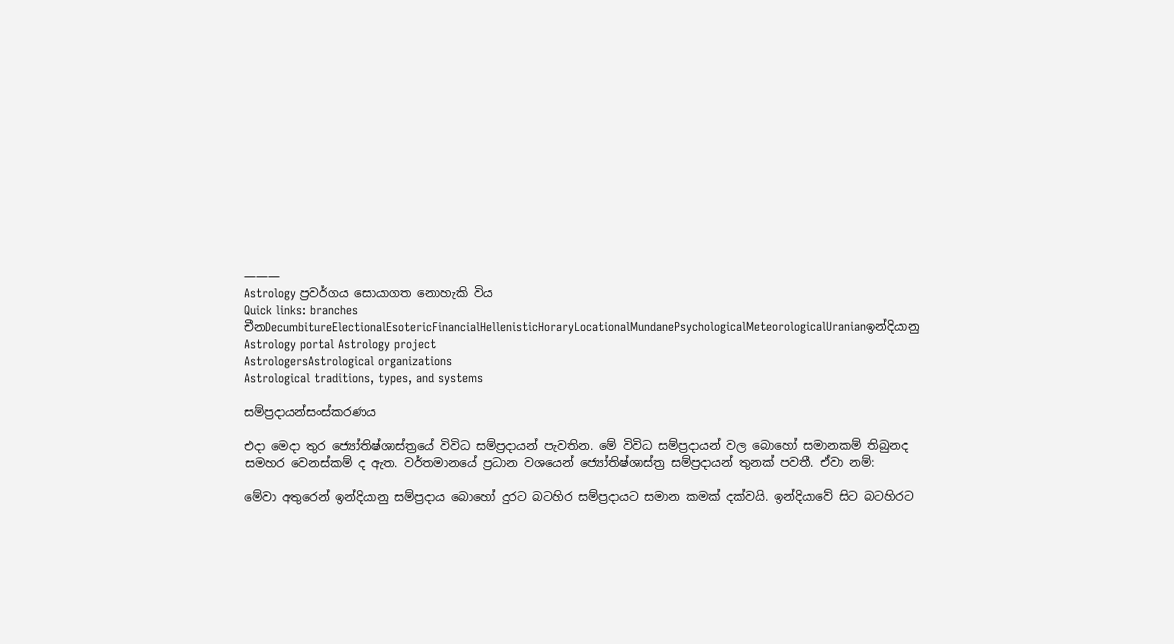———
Astrology ප්‍රවර්ගය සොයාගත නොහැකි විය
Quick links: branches
චීනDecumbitureElectionalEsotericFinancialHellenisticHoraryLocationalMundanePsychologicalMeteorologicalUranianඉන්දියානු
Astrology portal Astrology project
AstrologersAstrological organizations
Astrological traditions, types, and systems

සම්ප්‍රදායන්සංස්කරණය

එදා මෙදා තුර ජ්‍යෝතිෂ්ශාස්ත්‍රයේ විවිධ සම්ප්‍රදායන් පැවතින. මේ විවිධ සම්ප්‍රදායන් වල බොහෝ සමානකම් තිබුනද සමහර වෙනස්කම් ද ඇත. වර්තමානයේ ප්‍රධාන වශයෙන් ජ්‍යෝතිෂ්ශාස්ත්‍ර සම්ප්‍රදායන් තුනක් පවතී. ඒවා නම්:

මේවා අතුරෙන් ඉන්දියානු සම්ප්‍රදාය බොහෝ දුරට බටහිර සම්ප්‍රදායට සමාන කමක් දක්වයි. ඉන්දියාවේ සිට බටහිරට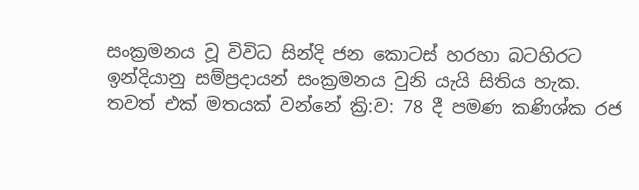සංක්‍රමනය වූ විවිධ සින්දි ජන කොටස් හරහා බටහිරට ඉන්දියානු සම්ප්‍රදායන් සංක්‍රමනය වුනි යැයි සිතිය හැක. තවත් එක් මතයක් වන්නේ ක්‍රි:ව: 78 දී පමණ කණිශ්ක රජ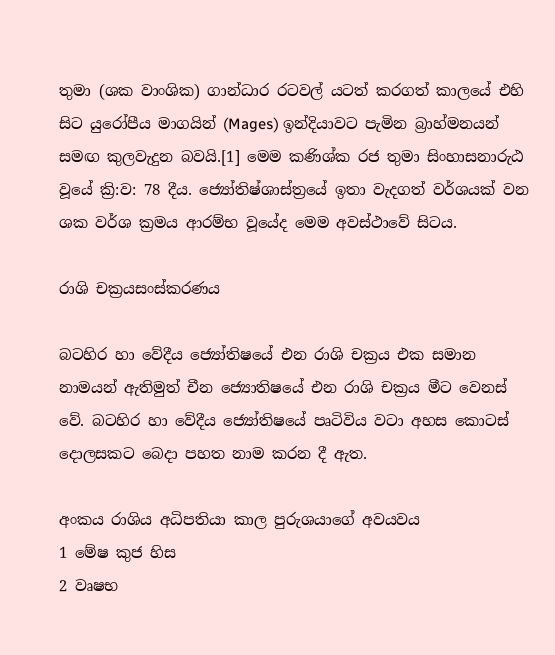තුමා (ශක වාංශික) ගාන්ධාර රටවල් යටත් කරගත් කාලයේ එහි සිට යුරෝපීය මාගයින් (Mages) ඉන්දියාවට පැමින බ්‍රාහ්මනයන් සමඟ කුලවැදුන බවයි.[1] මෙම කණිශ්ක රජ තුමා සිංහාසනාරුඨ වූයේ ක්‍රි:ව: 78 දීය. ජ්‍යෝතිෂ්ශාස්ත්‍රයේ ඉතා වැදගත් වර්ශයක් වන ශක වර්ශ ක්‍රමය ආරම්භ වූයේද මෙම අවස්ථාවේ සිටය.

රාශි චක්‍රයසංස්කරණය

බටහිර හා වේදීය ජ්‍යෝතිෂයේ එන රාශි චක්‍රය එක සමාන නාමයන් ඇතිමුත් ‍චීන ජ්‍යොතිෂයේ එන රාශි චක්‍රය මීට වෙනස් වේ. බටහිර හා වේදීය ජ්‍යෝතිෂයේ පෘටිවිය වටා අහස කොටස් දොලසකට බෙදා පහත නාම කරන දී ඇත.

අංකය රාශිය අධිපතියා කාල පුරුශයාගේ අවයවය
1 මේෂ කුජ හිස
2 වෘෂභ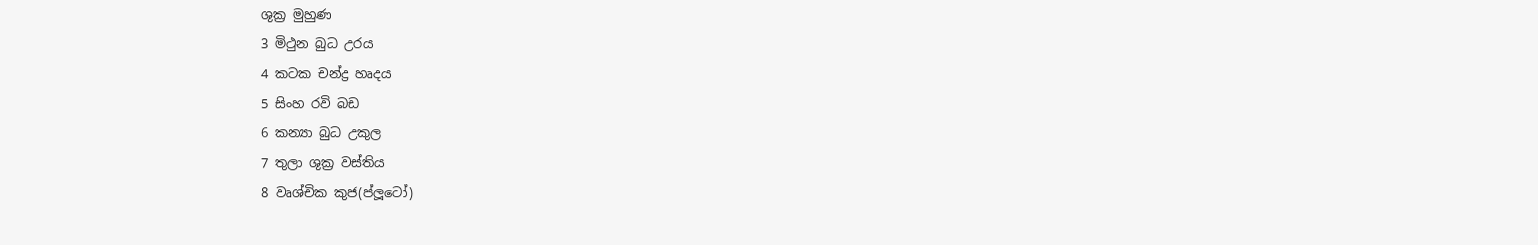ශුක්‍ර මුහුණ
3 මිථුන බුධ උරය
4 කටක චන්ද්‍ර හෘදය
5 සිංහ රවි බඩ
6 කන්‍යා බුධ උකුල
7 තුලා ශුක්‍ර වස්තිය
8 වෘශ්චික කුජ(ප්ලූටෝ)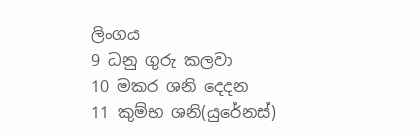ලිංගය
9 ධනු ගුරු කලවා
10 මකර ශනි දෙදන
11 කුම්භ ශනි(යුරේනස්)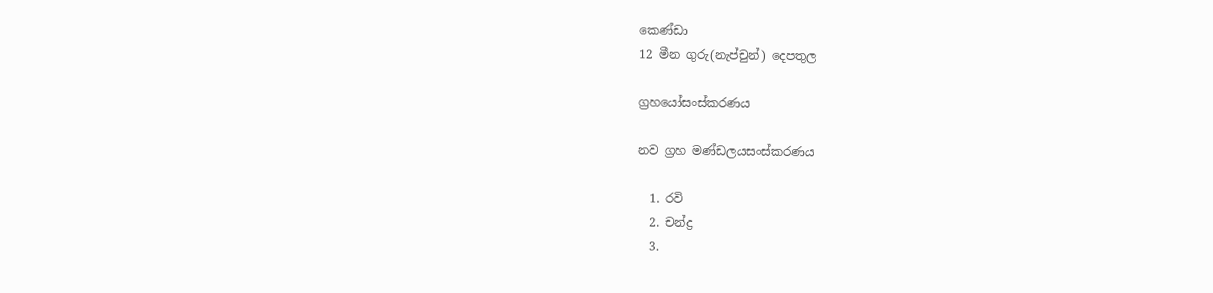කෙණ්ඩා
12 මීන ගුරු(නැප්චුන්) දෙපතුල

ග්‍රහයෝසංස්කරණය

නව ග්‍රහ මණ්ඩලයසංස්කරණය

  1. රවි
  2. චන්ද්‍ර
  3.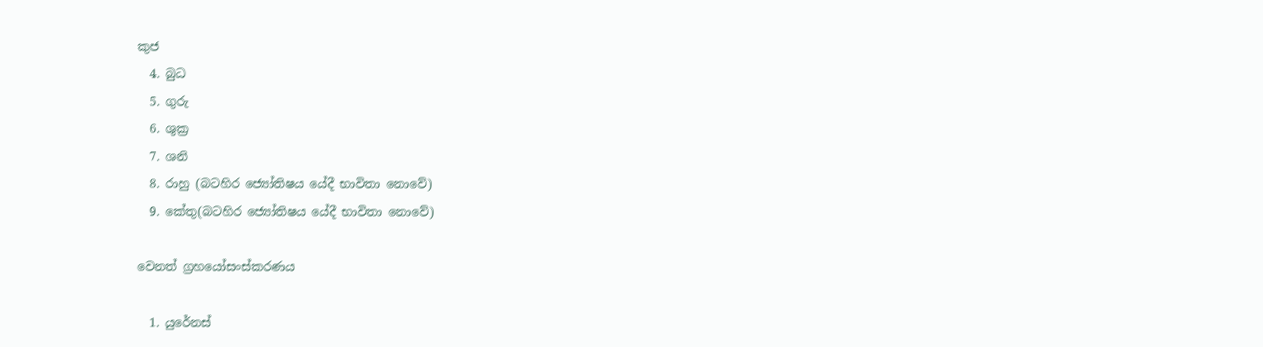කුජ
  4. බුධ
  5. ගුරු
  6. ශුක්‍ර
  7. ශනි
  8. රාහු (බටහිර ජ්‍යෝතිෂය යේදී භාවිතා නොවේ)
  9. කේතු(බටහිර ජ්‍යෝතිෂය යේදී භාවිතා නොවේ)

වෙනත් ග්‍රහයෝසංස්කරණය

  1. යුරේනස්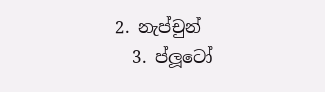2. නැප්චුන්
  3. ප්ලූටෝ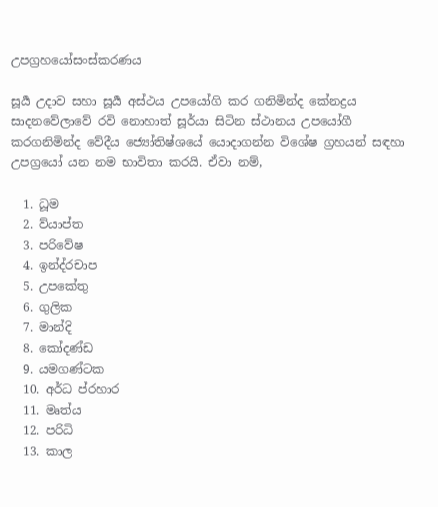උපග්‍රහයෝසංස්කරණය

සූර්‍ය උදාව සහා සූර්‍ය අස්ථය උපයෝගි කර ගනිමින්ද කේනද්‍රය සාදනවේලාවේ රවි නොහාත් සූර්යා සිටින ස්ථානය උපයෝගී කරගනිමින්ද වේදීය ජ්‍යෝතිෂ්ශයේ යොදාගන්න විශේෂ ග්‍රහයන් සඳහා උපග්‍රයෝ යන නම භාවිතා කරයි. ඒවා නම්,

  1. ධූම
  2. ව්යාප්ත
  3. පරිවේෂ
  4. ඉන්ද්රචාප
  5. උපකේතු
  6. ගුලික
  7. මාන්දි
  8. කෝදණ්ඩ
  9. යමගණ්ටක
  10. අර්ධ ප්රහාර
  11. මෘත්ය
  12. පරිධි
  13. කාල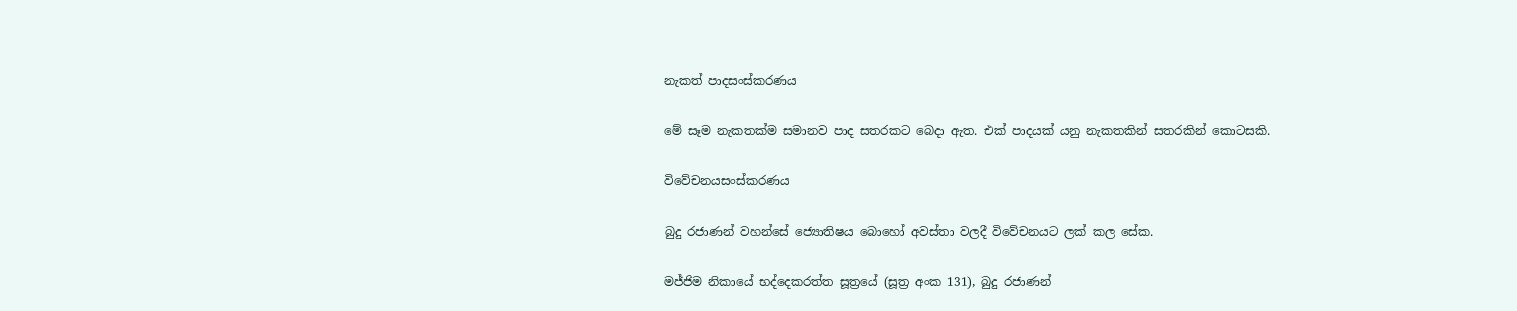නැකත් පාදසංස්කරණය

මේ සෑම නැකතක්ම සමානව පාද සතරකට බෙදා ඇත. එක් පාදයක් යනු නැකතකින් සතරකින් කොටසකි.

විවේචනයසංස්කරණය

බුදු රජාණන් වහන්සේ ජ්‍යොතිෂය බොහෝ අවස්තා වලදී විවේචනයට ලක් කල සේක.

මජ්ජිම නිකායේ භද්දෙකරත්ත සූත්‍රයේ (සූත්‍ර අංක 131), බුදු රජාණන්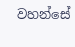වහන්සේ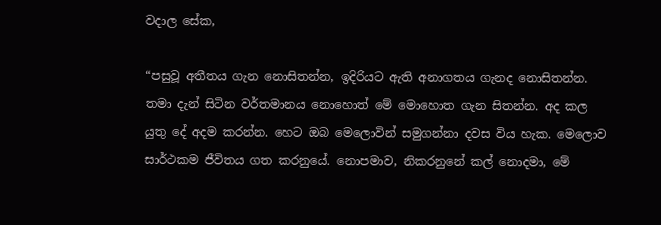වදාල සේක,

“පසුවූ අතීතය ගැන නොසිතන්න, ඉදිරියට ඇති අනාගතය ගැනද නොසිතන්න. තමා දැන් සිටින වර්තමානය නොහොත් මේ මොහොත ගැන සිතන්න. අද කල යුතු දේ අදම කරන්න. හෙට ඔබ මෙලොවින් සමුගන්නා දවස විය හැක. මෙලොව සාර්ථකම ජීවිතය ගත කරනුයේ. නොපමාව, නිකරනුනේ කල් නොදමා, මේ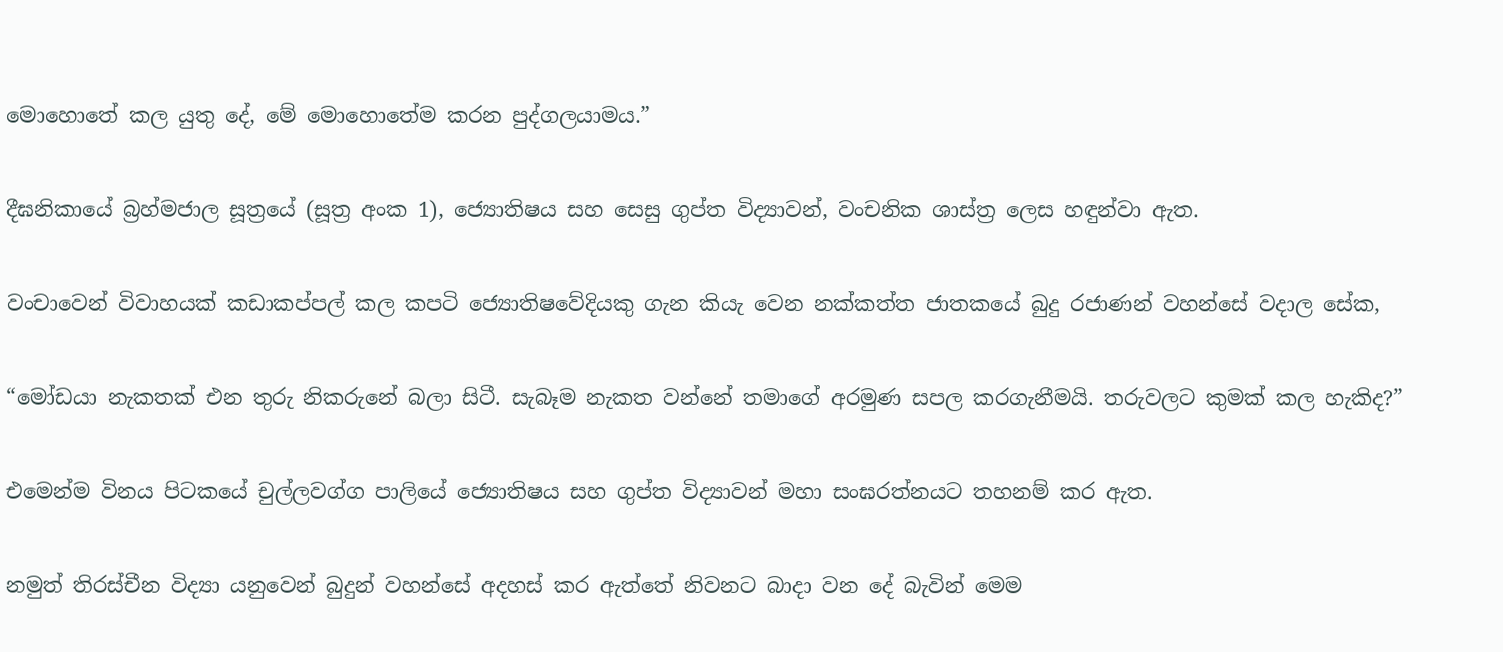මොහොතේ කල යුතු දේ, මේ මොහොතේම කරන පුද්ගලයාමය.”

දීඝනිකායේ බ්‍රහ්මජාල සූත්‍රයේ (සූත්‍ර අංක 1), ජ්‍යොතිෂය සහ සෙසු ගුප්ත විද්‍යාවන්, වංචනික ශාස්ත්‍ර ලෙස හඳුන්වා ඇත.

වංචාවෙන් විවාහයක් කඩාකප්පල් කල කපටි ජ්‍යොතිෂවේදියකු ගැන කියැ‍ වෙන නක්කත්ත ජාතකයේ බුදු රජාණන් වහන්සේ වදාල සේක,

“මෝඩයා නැකතක් එන තුරු නිකරුනේ බලා සිටී. සැබෑම නැකත වන්නේ තමාගේ අරමුණ සපල කරගැනීමයි. තරුවලට කුමක් කල හැකිද?”

එමෙන්ම විනය පිටකයේ චුල්ලවග්ග පාලියේ ජ්‍යොතිෂය සහ ගුප්ත විද්‍යාවන් මහා සංඝරත්නයට තහනම් කර ඇත.

නමුත් තිරස්චීන විද්‍යා යනුවෙන් බුදුන් වහන්සේ අදහස් කර ඇත්තේ නිවනට බාදා වන දේ බැවින් මෙම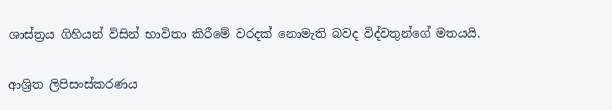ශාස්ත්‍රය ගිහියන් විසින් භාවිතා කිරීමේ වරදක් නොමැති බවද විද්වතුන්ගේ මතයයි.

ආශ්‍රිත ලිපිසංස්කරණය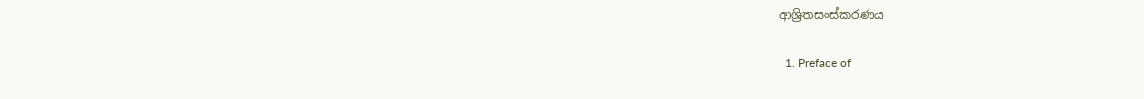ආශ්‍රිතසංස්කරණය

  1. Preface of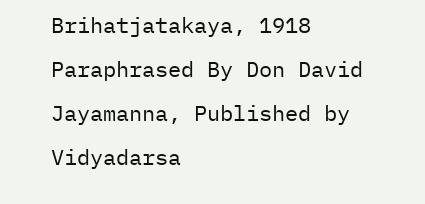Brihatjatakaya, 1918 Paraphrased By Don David Jayamanna, Published by Vidyadarsa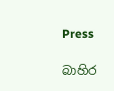Press

බාහිර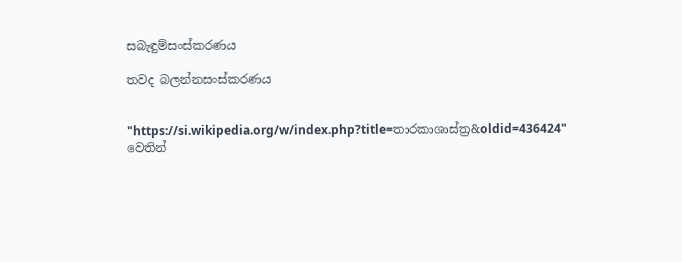සබැඳුම්සංස්කරණය

තවද බලන්නසංස්කරණය


"https://si.wikipedia.org/w/index.php?title=තාරකාශාස්ත්‍ර&oldid=436424" වෙතින්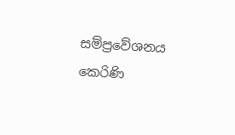සම්ප්‍රවේශනය කෙරිණි